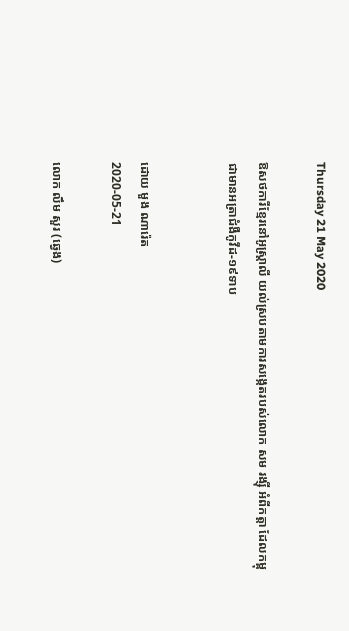Thursday 21 May 2020

ឱសថការីខ្មែរនៅអូស្ត្រាលី យល់ស្របតាមការសង្កេតរបស់លោក សម រង្ស៊ី អំពីកត្តា ដែលកម្ពុជាមានអត្រាជំងឺកូវីដ-១៩ទាប


ដោយ មួង ណារ៉េត
2020-05-21

លោក លឹម សួរ (ឆ្វេង)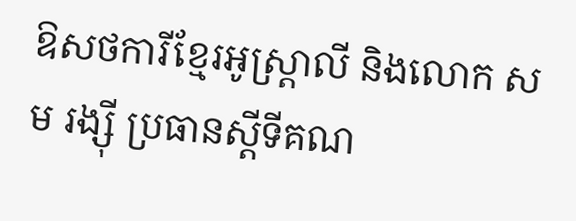ឱសថការីខ្មែរអូស្ត្រាលី និងលោក សម រង្ស៊ី ប្រធានស្ដីទីគណ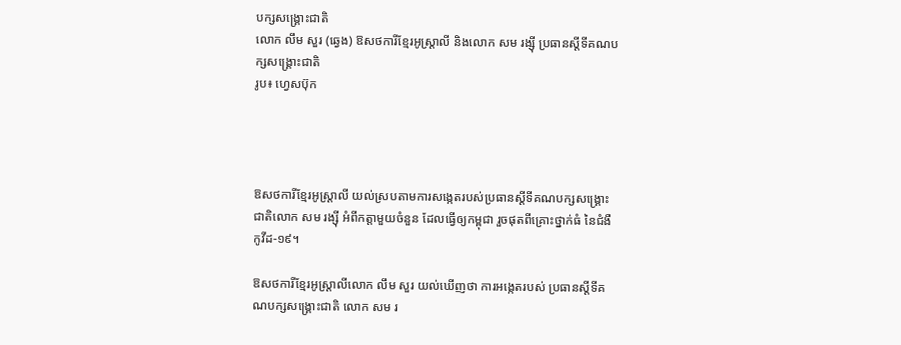បក្សសង្គ្រោះជាតិ
លោក លឹម សួរ (ឆ្វេង) ឱសថការីខ្មែរអូស្ត្រាលី និងលោក សម រង្ស៊ី ប្រធានស្ដីទីគណបក្សសង្គ្រោះជាតិ
រូប៖ ហ្វេសប៊ុក




ឱសថការីខ្មែរអូស្រ្តាលី យល់ស្របតាមការសង្កេតរបស់ប្រធានស្ដីទីគណបក្សសង្គ្រោះជាតិលោក សម រង្ស៊ី អំពីកត្តាមួយចំនួន ដែលធ្វើឲ្យកម្ពុជា រួចផុតពីគ្រោះថ្នាក់ធំ នៃជំងឺកូវីដ-១៩។

ឱសថការីខ្មែរអូស្ត្រាលីលោក លឹម សួរ យល់ឃើញថា ការអង្កេតរបស់ ប្រធានស្តីទីគណបក្សសង្គ្រោះជាតិ លោក សម រ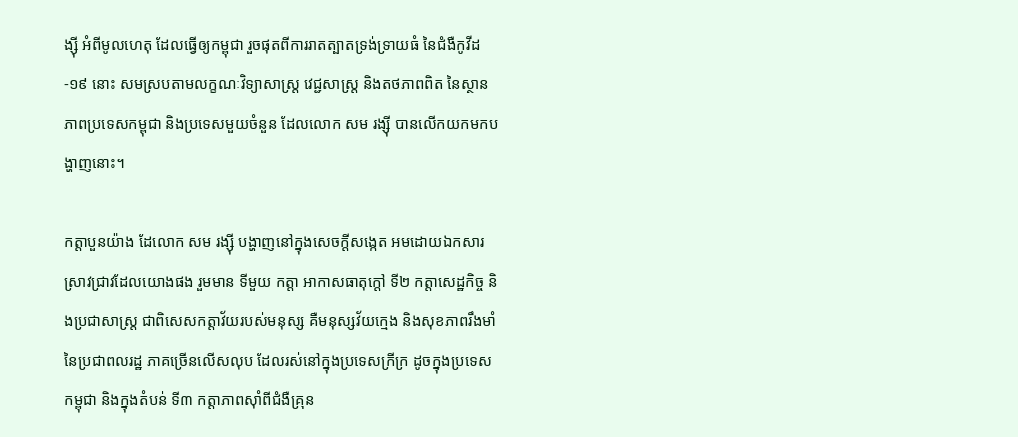ង្ស៊ី អំពីមូលហេតុ ដែលធ្វើឲ្យកម្ពុជា រួចផុតពីការរាតត្បាតទ្រង់ទ្រាយធំ នៃជំងឺកូវីដ-១៩ នោះ សមស្របតាមលក្ខណៈវិទ្យាសាស្ត្រ វេជ្ជសាស្ត្រ និងតថភាពពិត នៃស្ថានភាពប្រទេសកម្ពុជា និងប្រទេសមួយចំនួន ដែលលោក សម រង្ស៊ី បានលើកយកមកបង្ហាញនោះ។

កត្តាបួនយ៉ាង ដែលោក សម រង្ស៊ី បង្ហាញនៅក្នុងសេចក្ដីសង្កេត អមដោយឯកសារស្រាវជ្រាវដែលយោងផង រួមមាន ទីមួយ កត្តា អាកាសធាតុក្ដៅ ទី២ កត្តាសេដ្ឋកិច្ច និងប្រជាសាស្រ្ត ជាពិសេសកត្តាវ័យរបស់មនុស្ស គឺមនុស្សវ័យក្មេង និងសុខភាពរឹងមាំ នៃប្រជាពលរដ្ឋ ភាគច្រើនលើសលុប ដែលរស់នៅក្នុងប្រទេសក្រីក្រ ដូចក្នុងប្រទេសកម្ពុជា និងក្នុងតំបន់ ទី៣ កត្តាភាពស៊ាំពីជំងឺគ្រុន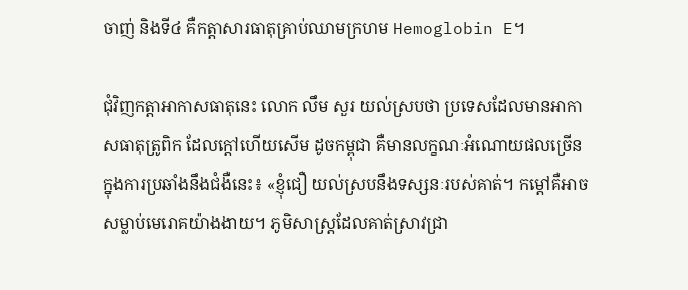ចាញ់ និងទី៤ គឺកត្តាសារធាតុគ្រាប់ឈាមក្រហម Hemoglobin E។

ជុំវិញកត្តាអាកាសធាតុនេះ លោក លឹម សួរ យល់ស្របថា ប្រទេសដែលមានអាកាសធាតុត្រូពិក ដែលក្ដៅហើយសើម ដូចកម្ពុជា គឺមានលក្ខណៈអំណោយផលច្រើន ក្នុងការប្រឆាំងនឹងជំងឺនេះ៖ «ខ្ញុំជឿ យល់ស្របនឹងទស្សនៈរបស់គាត់។ កម្ដៅគឺអាចសម្លាប់មេរោគយ៉ាងងាយ។ ភូមិសាស្ត្រដែលគាត់ស្រាវជ្រា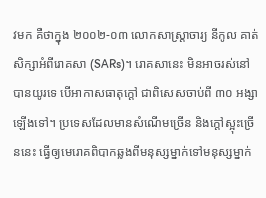វមក គឺថាក្នុង ២០០២-០៣ លោកសាស្ត្រាចារ្យ នីកូល គាត់សិក្សាអំពីរោគសា (SARs)។ រោគសានេះ មិនអាចរស់នៅបានយូរទេ បើអាកាសធាតុក្ដៅ ជាពិសេសចាប់ពី ៣០ អង្សាឡើងទៅ។ ប្រទេសដែលមានសំណើមច្រើន និងក្ដៅស្អុះច្រើននេះ ធ្វើឲ្យមេរោគពិបាកឆ្លងពីមនុស្សម្នាក់ទៅមនុស្សម្នាក់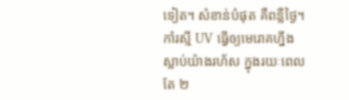ទៀត។ សំខាន់បំផុត គឺពន្លឺថ្ងៃ។ កាំរស្មី UV ធ្វើឲ្យមេរោគហ្នឹងស្លាប់យ៉ាងរហ័ស ក្នុងរយៈពេលតែ ២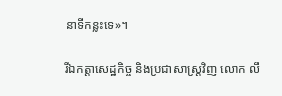នាទីកន្លះទេ»។

រីឯកត្តាសេដ្ឋកិច្ច និងប្រជាសាស្រ្តវិញ លោក លឹ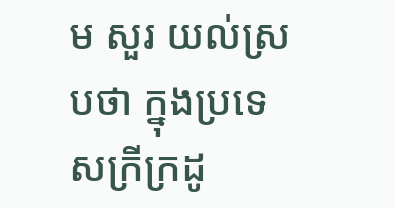ម សួរ យល់ស្របថា ក្នុងប្រទេសក្រីក្រដូ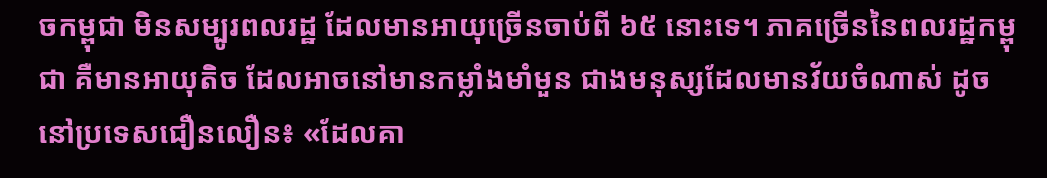ចកម្ពុជា មិនសម្បូរពលរដ្ឋ ដែលមានអាយុច្រើនចាប់ពី ៦៥ នោះទេ។ ភាគច្រើននៃពលរដ្ឋកម្ពុជា គឺមានអាយុតិច ដែលអាចនៅមានកម្លាំងមាំមួន ជាងមនុស្សដែលមានវ័យចំណាស់ ដូចនៅប្រទេសជឿនលឿន៖ «ដែលគា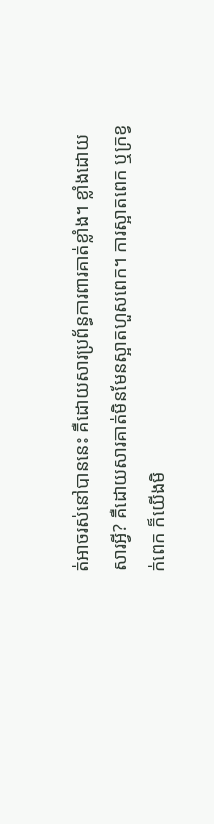ត់អាចរស់នៅបាននេះ គឺដោយសារប្រព័ន្ធការពារគាត់ខ្លាំង។ ខ្លាំងដោយសារអ្វី? គឺដោយសារគាត់មិនមែនស្អាតហួសពេក។ ការស្អាតពេក ឬក្រខ្វក់ពេក ក៏យើងមិ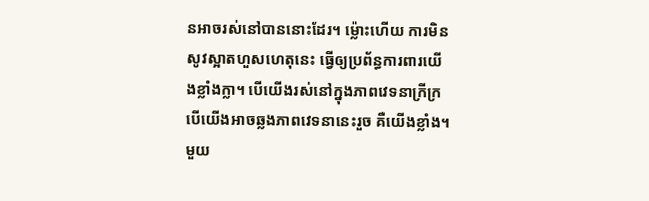នអាចរស់នៅបាននោះដែរ។ ម្ល៉ោះហើយ ការមិនសូវស្អាតហួសហេតុនេះ ធ្វើឲ្យប្រព័ន្ធការពារយើងខ្លាំងក្លា។ បើយើងរស់នៅក្នុងភាពវេទនាក្រីក្រ បើយើងអាចឆ្លងភាពវេទនានេះរួច គឺយើងខ្លាំង។ មួយ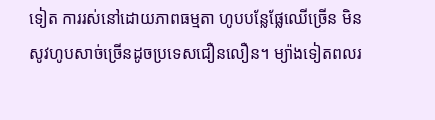ទៀត ការរស់នៅដោយភាពធម្មតា ហូបបន្លែផ្លែឈើច្រើន មិនសូវហូបសាច់ច្រើនដូចប្រទេសជឿនលឿន។ ម្យ៉ាងទៀតពលរ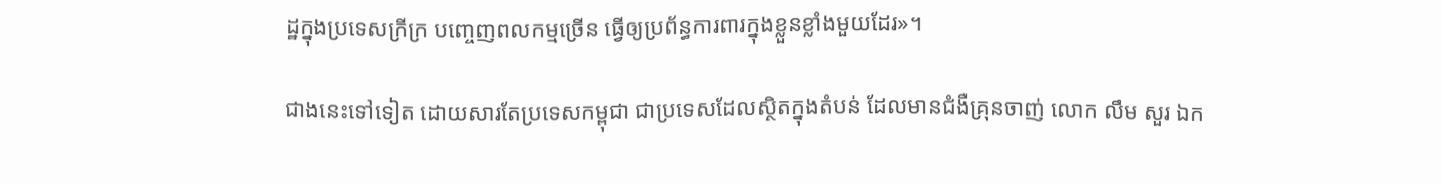ដ្ឋក្នុងប្រទេសក្រីក្រ បញ្ចេញពលកម្មច្រើន ធ្វើឲ្យប្រព័ន្ធការពារក្នុងខ្លួនខ្លាំងមួយដែរ»។

ជាងនេះទៅទៀត ដោយសារតែប្រទេសកម្ពុជា ជាប្រទេសដែលស្ថិតក្នុងតំបន់ ដែលមានជំងឺគ្រុនចាញ់ លោក លឹម សួរ ឯក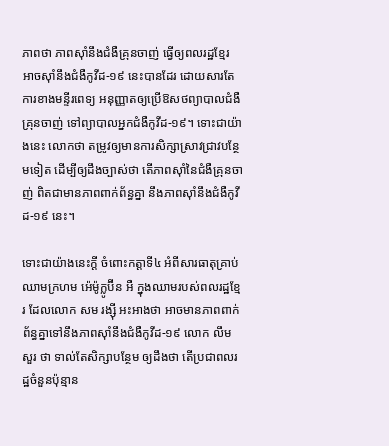ភាពថា ភាពស៊ាំនឹងជំងឺគ្រុនចាញ់ ធ្វើឲ្យពលរដ្ឋខ្មែរ អាចស៊ាំនឹងជំងឺកូវីដ-១៩ នេះបានដែរ ដោយសារតែការខាងមន្ទីរពេទ្យ អនុញ្ញាតឲ្យប្រើឱសថព្យាបាលជំងឺគ្រុនចាញ់ ទៅព្យាបាលអ្នកជំងឺកូវីដ-១៩។ ទោះជាយ៉ាងនេះ លោកថា តម្រូវឲ្យមានការសិក្សាស្រាវជ្រាវបន្ថែមទៀត ដើម្បីឲ្យដឹងច្បាស់ថា តើភាពស៊ាំនៃជំងឺគ្រុនចាញ់ ពិតជាមានភាពពាក់ព័ន្ធគ្នា នឹងភាពស៊ាំនឹងជំងឺកូវីដ-១៩ នេះ។

ទោះជាយ៉ាងនេះក្តី ចំពោះកត្តាទី៤ អំពីសារធាតុគ្រាប់ឈាមក្រហម អ៉េម៉ូក្លូប៊ីន អឺ ក្នុងឈាមរបស់ពលរដ្ឋខ្មែរ ដែលលោក សម រង្ស៊ី អះអាងថា អាចមានភាពពាក់ព័ន្ធគ្នាទៅនឹងភាពស៊ាំនឹងជំងឺកូវីដ-១៩ លោក លឹម សួរ ថា ទាល់តែសិក្សាបន្ថែម ឲ្យដឹងថា តើប្រជាពលរដ្ឋចំនួនប៉ុន្មាន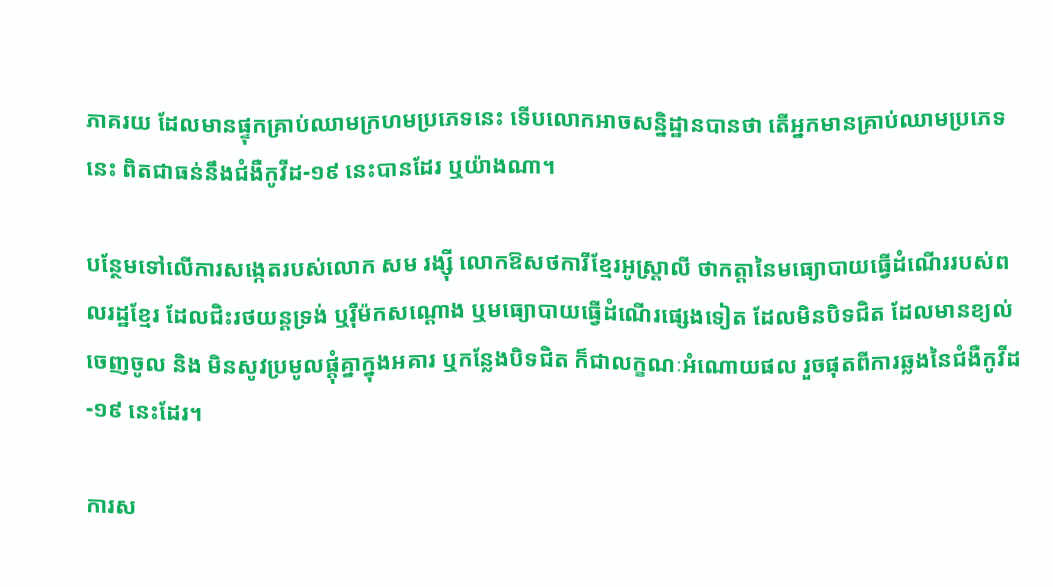ភាគរយ ដែលមានផ្ទុកគ្រាប់ឈាមក្រហមប្រភេទនេះ ទើបលោកអាចសន្និដ្ឋានបានថា តើអ្នកមានគ្រាប់ឈាមប្រភេទនេះ ពិតជាធន់នឹងជំងឺកូវីដ-១៩ នេះបានដែរ ឬយ៉ាងណា។

បន្ថែមទៅលើការសង្កេតរបស់លោក សម រង្ស៊ី លោកឱសថការីខ្មែរអូស្ត្រាលី ថាកត្តានៃមធ្យោបាយធ្វើដំណើររបស់ពលរដ្ឋខ្មែរ ដែលជិះរថយន្តទ្រង់ ឬរ៉ឺម៉កសណ្ដោង ឬមធ្យោបាយធ្វើដំណើរផ្សេងទៀត ដែលមិនបិទជិត ដែលមានខ្យល់ចេញចូល និង មិនសូវប្រមូលផ្តុំគ្នាក្នុងអគារ ឬកន្លែងបិទជិត ក៏ជាលក្ខណៈអំណោយផល រួចផុតពីការឆ្លងនៃជំងឺកូវីដ-១៩ នេះដែរ។

ការស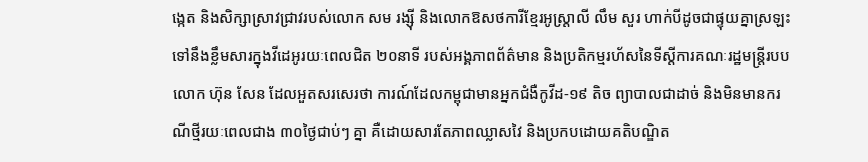ង្កេត និងសិក្សាស្រាវជ្រាវរបស់លោក សម រង្ស៊ី និងលោកឱសថការីខ្មែរអូស្រ្តាលី លឹម សួរ ហាក់បីដូចជាផ្ទុយគ្នាស្រឡះ ទៅនឹងខ្លឹមសារក្នុងវីដេអូរយៈពេលជិត ២០នាទី របស់អង្គភាពព័ត៌មាន និងប្រតិកម្មរហ័សនៃទីស្ដីការគណៈរដ្ឋមន្ត្រីរបបលោក ហ៊ុន សែន ដែលអួតសរសេរថា ការណ៍ដែលកម្ពុជាមានអ្នកជំងឺកូវីដ-១៩ តិច ព្យាបាលជាដាច់ និងមិនមានករណីថ្មីរយៈពេលជាង ៣០ថ្ងៃជាប់ៗ គ្នា គឺដោយសារតែភាពឈ្លាសវៃ និងប្រកបដោយគតិបណ្ឌិត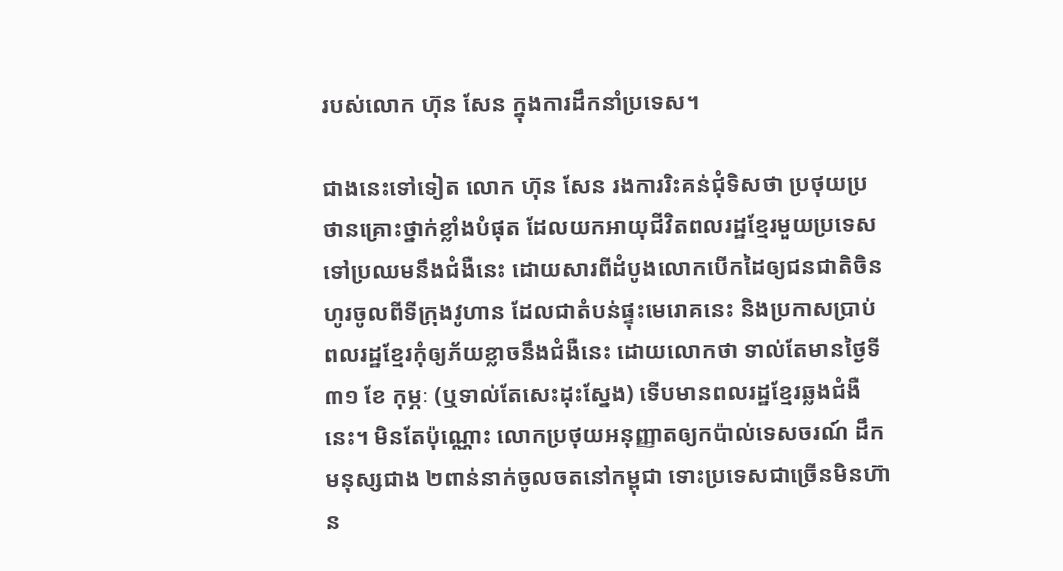របស់លោក ហ៊ុន សែន ក្នុងការដឹកនាំប្រទេស។

ជាងនេះទៅទៀត លោក ហ៊ុន សែន រងការរិះគន់ជុំទិសថា ប្រថុយប្រថានគ្រោះថ្នាក់ខ្លាំងបំផុត ដែលយកអាយុជីវិតពលរដ្ឋខ្មែរមួយប្រទេស ទៅប្រឈមនឹងជំងឺនេះ ដោយសារពីដំបូងលោកបើកដៃឲ្យជនជាតិចិនហូរចូលពីទីក្រុងវូហាន ដែលជាតំបន់ផ្ទុះមេរោគនេះ និងប្រកាសប្រាប់ពលរដ្ឋខ្មែរកុំឲ្យភ័យខ្លាចនឹងជំងឺនេះ ដោយលោកថា ទាល់តែមានថ្ងៃទី៣១ ខែ កុម្ភៈ (ឬទាល់តែសេះដុះស្នែង) ទើបមានពលរដ្ឋខ្មែរឆ្លងជំងឺនេះ។ មិនតែប៉ុណ្ណោះ លោកប្រថុយអនុញ្ញាតឲ្យកប៉ាល់ទេសចរណ៍ ដឹកមនុស្សជាង ២ពាន់នាក់ចូលចតនៅកម្ពុជា ទោះប្រទេសជាច្រើនមិនហ៊ាន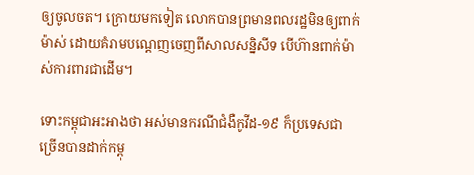ឲ្យចូលចត។ ក្រោយមកទៀត លោកបានព្រមានពលរដ្ឋមិនឲ្យពាក់ម៉ាស់ ដោយគំរាមបណ្ដេញចេញពីសាលសន្និសីទ បើហ៊ានពាក់ម៉ាស់ការពារជាដើម។

ទោះកម្ពុជាអះអាងថា អស់មានករណីជំងឺកូវីដ-១៩ ក៏ប្រទេសជាច្រើនបានដាក់កម្ពុ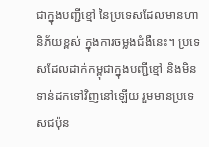ជាក្នុងបញ្ជីខ្មៅ នៃប្រទេសដែលមានហានិភ័យខ្ពស់ ក្នុងការចម្លងជំងឺនេះ។ ប្រទេសដែលដាក់កម្ពុជាក្នុងបញ្ជីខ្មៅ និងមិនទាន់ដកទៅវិញនៅឡើយ រួមមានប្រទេសជប៉ុន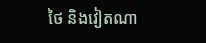ថៃ និងវៀតណា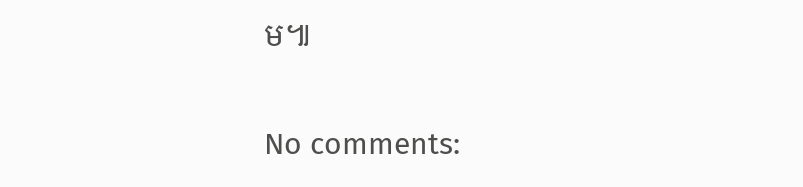ម៕

No comments: